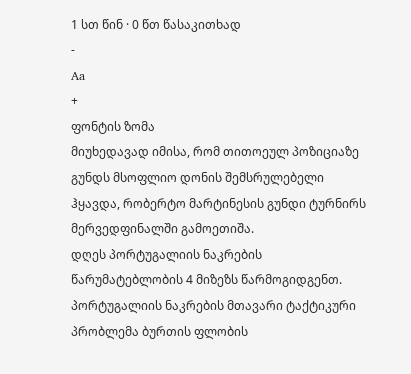1 სთ წინ · 0 წთ წასაკითხად
-
Aa
+
ფონტის ზომა
მიუხედავად იმისა, რომ თითოეულ პოზიციაზე გუნდს მსოფლიო დონის შემსრულებელი ჰყავდა, რობერტო მარტინესის გუნდი ტურნირს მერვედფინალში გამოეთიშა.
დღეს პორტუგალიის ნაკრების წარუმატებლობის 4 მიზეზს წარმოგიდგენთ.
პორტუგალიის ნაკრების მთავარი ტაქტიკური პრობლემა ბურთის ფლობის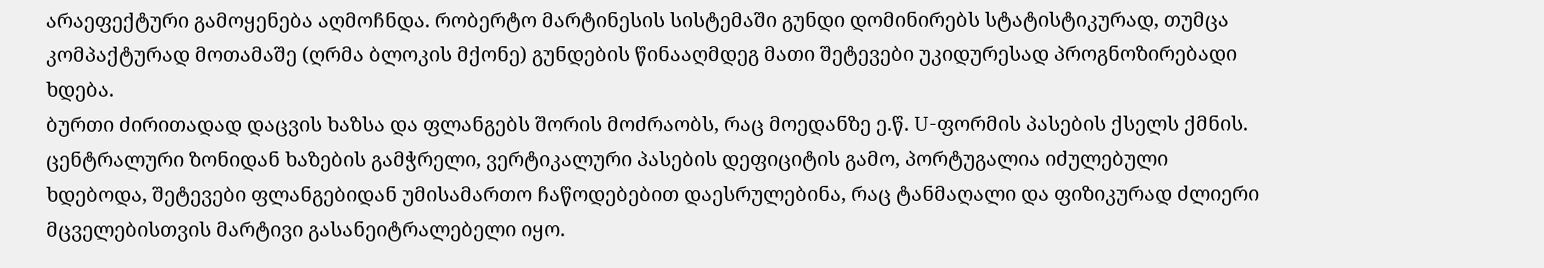არაეფექტური გამოყენება აღმოჩნდა. რობერტო მარტინესის სისტემაში გუნდი დომინირებს სტატისტიკურად, თუმცა კომპაქტურად მოთამაშე (ღრმა ბლოკის მქონე) გუნდების წინააღმდეგ მათი შეტევები უკიდურესად პროგნოზირებადი ხდება.
ბურთი ძირითადად დაცვის ხაზსა და ფლანგებს შორის მოძრაობს, რაც მოედანზე ე.წ. U-ფორმის პასების ქსელს ქმნის. ცენტრალური ზონიდან ხაზების გამჭრელი, ვერტიკალური პასების დეფიციტის გამო, პორტუგალია იძულებული ხდებოდა, შეტევები ფლანგებიდან უმისამართო ჩაწოდებებით დაესრულებინა, რაც ტანმაღალი და ფიზიკურად ძლიერი მცველებისთვის მარტივი გასანეიტრალებელი იყო.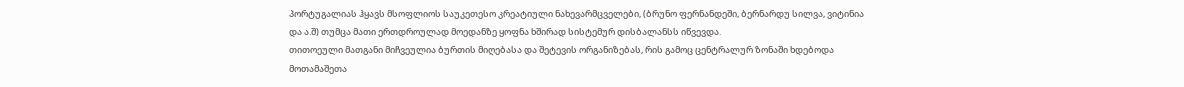პორტუგალიას ჰყავს მსოფლიოს საუკეთესო კრეატიული ნახევარმცველები, (ბრუნო ფერნანდეში, ბერნარდუ სილვა, ვიტინია და ა.შ) თუმცა მათი ერთდროულად მოედანზე ყოფნა ხშირად სისტემურ დისბალანსს იწვევდა.
თითოეული მათგანი მიჩვეულია ბურთის მიღებასა და შეტევის ორგანიზებას, რის გამოც ცენტრალურ ზონაში ხდებოდა მოთამაშეთა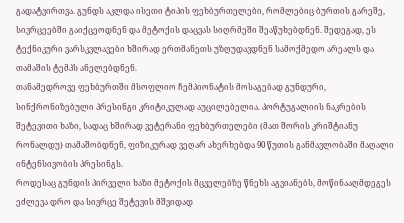გადატვირთვა. გუნდს აკლდა ისეთი ტიპის ფეხბურთელები, რომლებიც ბურთის გარეშე, სივრცეებში გაიქცეოდნენ და მეტოქის დაცვას სიღრმეში შეაწუხებდნენ. შედეგად, ეს ტექნიკური ვარსკვლავები ხშირად ერთმანეთს უზღუდავდნენ სამოქმედო არეალს და თამაშის ტემპს ანელებდნენ.
თანამედროვე ფეხბურთში მსოფლიო ჩემპიონატის მოსაგებად გუნდური, სინქრონიზებული პრესინგი კრიტიკულად აუცილებელია. პორტუგალიის ნაკრების შეტევითი ხაზი, სადაც ხშირად ვეტერანი ფეხბურთელები (მათ შორის კრიშტიანუ რონალდუ) თამაშობდნენ, ფიზიკურად ვეღარ ახერხებდა 90 წუთის განმავლობაში მაღალი ინტენსივობის პრესინგს.
როდესაც გუნდის პირველი ხაზი მეტოქის მცველებზე წნეხს აგვიანებს, მოწინააღმდეგეს ეძლევა დრო და სივრცე შეტევის მშვიდად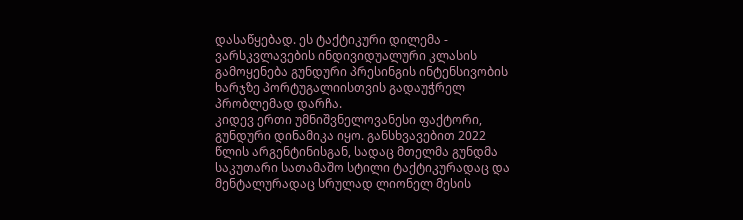დასაწყებად. ეს ტაქტიკური დილემა - ვარსკვლავების ინდივიდუალური კლასის გამოყენება გუნდური პრესინგის ინტენსივობის ხარჯზე პორტუგალიისთვის გადაუჭრელ პრობლემად დარჩა.
კიდევ ერთი უმნიშვნელოვანესი ფაქტორი, გუნდური დინამიკა იყო. განსხვავებით 2022 წლის არგენტინისგან, სადაც მთელმა გუნდმა საკუთარი სათამაშო სტილი ტაქტიკურადაც და მენტალურადაც სრულად ლიონელ მესის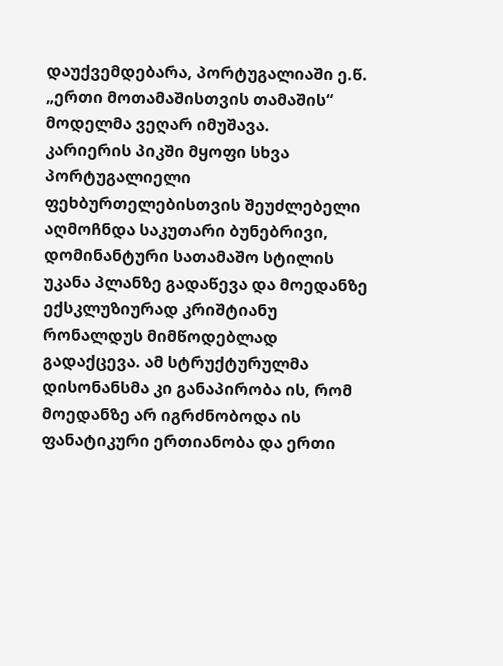დაუქვემდებარა, პორტუგალიაში ე.წ. „ერთი მოთამაშისთვის თამაშის“ მოდელმა ვეღარ იმუშავა.
კარიერის პიკში მყოფი სხვა პორტუგალიელი ფეხბურთელებისთვის შეუძლებელი აღმოჩნდა საკუთარი ბუნებრივი, დომინანტური სათამაშო სტილის უკანა პლანზე გადაწევა და მოედანზე ექსკლუზიურად კრიშტიანუ რონალდუს მიმწოდებლად გადაქცევა. ამ სტრუქტურულმა დისონანსმა კი განაპირობა ის, რომ მოედანზე არ იგრძნობოდა ის ფანატიკური ერთიანობა და ერთი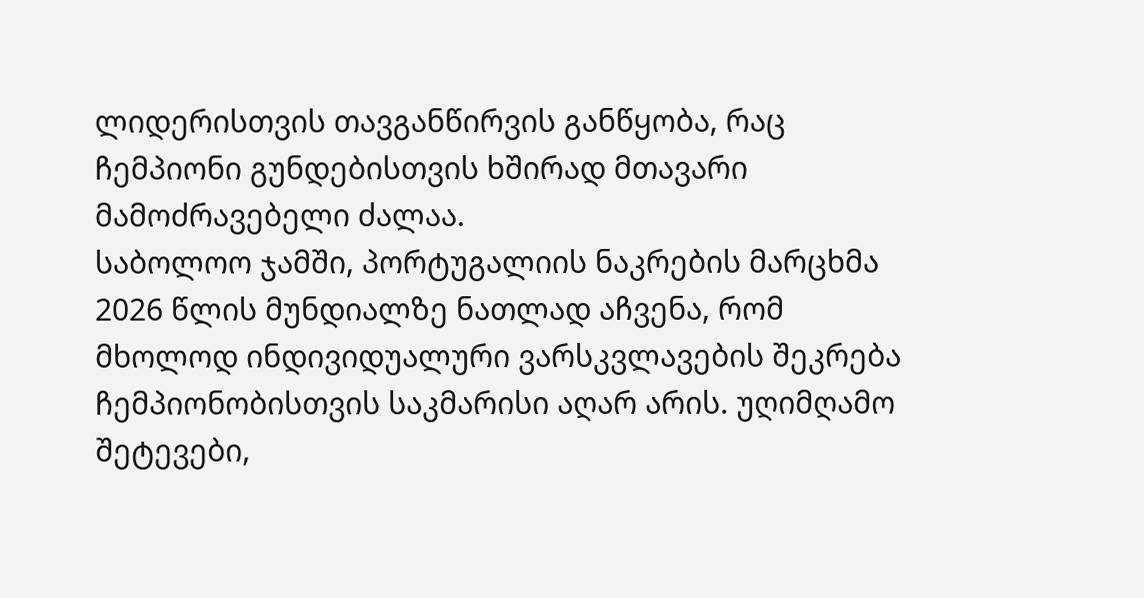ლიდერისთვის თავგანწირვის განწყობა, რაც ჩემპიონი გუნდებისთვის ხშირად მთავარი მამოძრავებელი ძალაა.
საბოლოო ჯამში, პორტუგალიის ნაკრების მარცხმა 2026 წლის მუნდიალზე ნათლად აჩვენა, რომ მხოლოდ ინდივიდუალური ვარსკვლავების შეკრება ჩემპიონობისთვის საკმარისი აღარ არის. უღიმღამო შეტევები,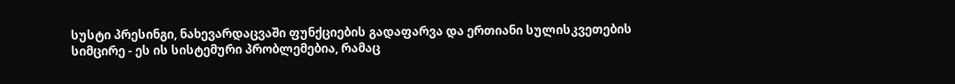სუსტი პრესინგი, ნახევარდაცვაში ფუნქციების გადაფარვა და ერთიანი სულისკვეთების სიმცირე - ეს ის სისტემური პრობლემებია, რამაც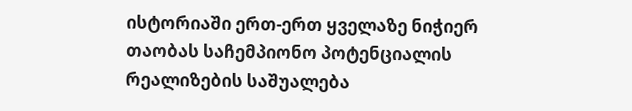ისტორიაში ერთ-ერთ ყველაზე ნიჭიერ თაობას საჩემპიონო პოტენციალის რეალიზების საშუალება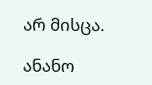არ მისცა.

ანანო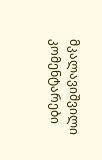მკალავიშვილი
კომენტარები